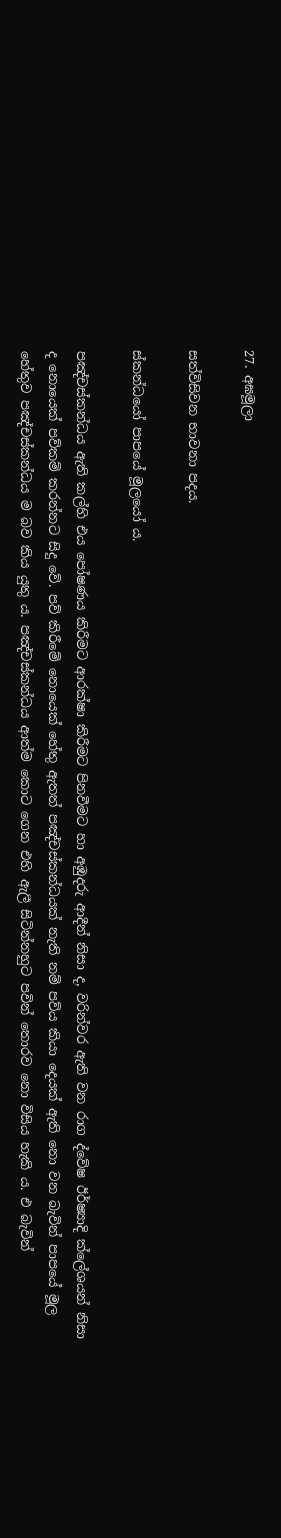27. අඝමූලා

සත්විසිවන භාවනා පදය.

ස්කන්ධයෝ පාපයේ මූලයෝ ය.

පඤ්චස්කන්ධය ඇති කල්හි එය පෝෂණය කිරීමට ආරක්ෂා කිරීමට පිනවීමට හා අඹුදරු ආදීන් නිසා ද, වරින්වර ඇති වන රාග ද්වේෂ ඊර්ෂ්‍යාදි ක්ලේශයන් නිසා ද නොයෙක් පව්කම් කරන්නට සිදු වේ. පව් කිරීමේ නොයෙක් හේතු ඇතත් පඤ්චස්කන්ධයක් නැති නම් පව්ය කියා දෙයක් ඇති නො වන බැවින් පාපයේ මූල හේතුව පඤ්චස්කන්ධය ම බව කිය යුතු ය. පඤ්චස්කන්ධය ආත්ම කොට ගෙන එහි ඇලී සිටින්නහුට පවින් තොරව නො විසිය හැකි ය. එ බැවින්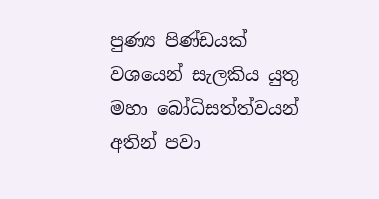පුණ්‍ය පිණ්ඩයක් වශයෙන් සැලකිය යුතු මහා බෝධිසත්ත්වයන් අතින් පවා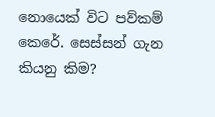නොයෙක් විට පව්කම් කෙරේ. සෙස්සන් ගැන කියනු කිම?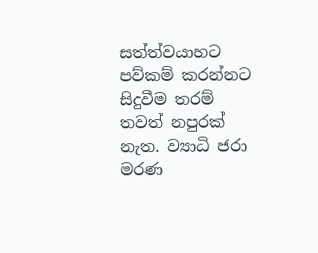සත්ත්වයාහට පව්කම් කරන්නට සිදුවීම තරම් තවත් නපුරක් නැත. ව්‍යාධි ජරා මරණ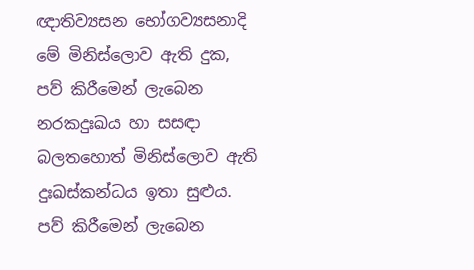ඥාතිව්‍යසන භෝගව්‍යසනාදි මේ මිනිස්ලොව ඇති දුක, පව් කිරීමෙන් ලැබෙන නරකදුඃඛය හා සසඳා බලතහොත් මිනිස්ලොව ඇති දුඃඛස්කන්ධය ඉතා සුළුය. පව් කිරීමෙන් ලැබෙන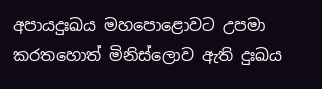අපායදුඃඛය මහපොළොවට උපමා කරතහොත් මිනිස්ලොව ඇති දුඃඛය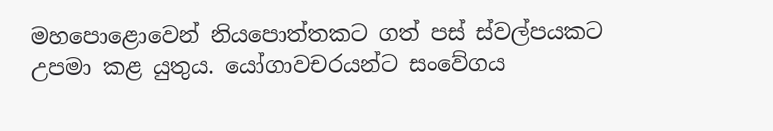මහපොළොවෙන් නියපොත්තකට ගත් පස් ස්වල්පයකට උපමා කළ යුතුය. යෝගාවචරයන්ට සංවේගය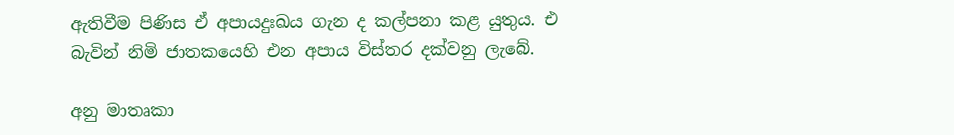ඇතිවීම පිණිස ඒ අපායදුඃඛය ගැන ද කල්පනා කළ යුතුය. එ බැවින් නිමි ජාතකයෙහි එන අපාය විස්තර දක්වනු ලැබේ.

අනු මාතෘකා